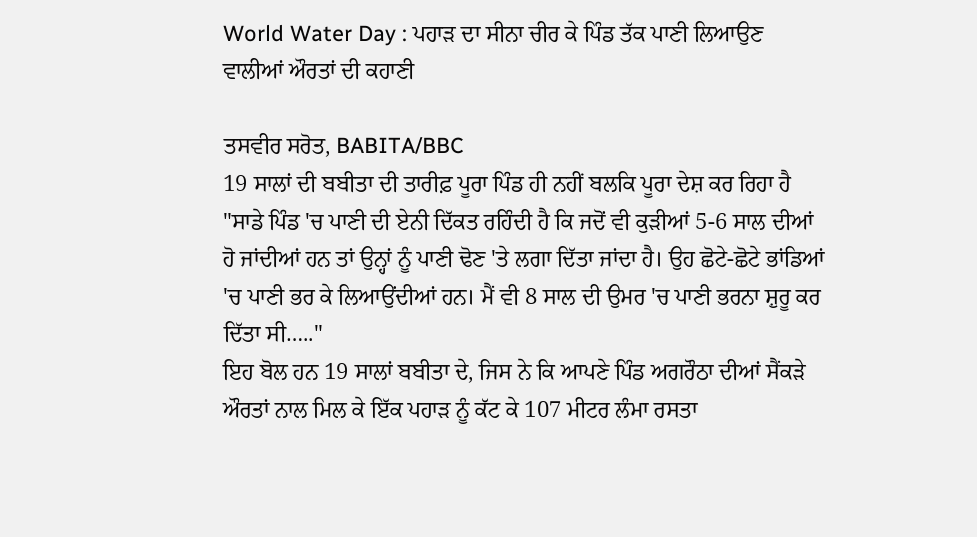World Water Day : ਪਹਾੜ ਦਾ ਸੀਨਾ ਚੀਰ ਕੇ ਪਿੰਡ ਤੱਕ ਪਾਣੀ ਲਿਆਉਣ ਵਾਲੀਆਂ ਔਰਤਾਂ ਦੀ ਕਹਾਣੀ

ਤਸਵੀਰ ਸਰੋਤ, BABITA/BBC
19 ਸਾਲਾਂ ਦੀ ਬਬੀਤਾ ਦੀ ਤਾਰੀਫ਼ ਪੂਰਾ ਪਿੰਡ ਹੀ ਨਹੀਂ ਬਲਕਿ ਪੂਰਾ ਦੇਸ਼ ਕਰ ਰਿਹਾ ਹੈ
"ਸਾਡੇ ਪਿੰਡ 'ਚ ਪਾਣੀ ਦੀ ਏਨੀ ਦਿੱਕਤ ਰਹਿੰਦੀ ਹੈ ਕਿ ਜਦੋਂ ਵੀ ਕੁੜੀਆਂ 5-6 ਸਾਲ ਦੀਆਂ ਹੋ ਜਾਂਦੀਆਂ ਹਨ ਤਾਂ ਉਨ੍ਹਾਂ ਨੂੰ ਪਾਣੀ ਢੋਣ 'ਤੇ ਲਗਾ ਦਿੱਤਾ ਜਾਂਦਾ ਹੈ। ਉਹ ਛੋਟੇ-ਛੋਟੇ ਭਾਂਡਿਆਂ 'ਚ ਪਾਣੀ ਭਰ ਕੇ ਲਿਆਉਂਦੀਆਂ ਹਨ। ਮੈਂ ਵੀ 8 ਸਾਲ ਦੀ ਉਮਰ 'ਚ ਪਾਣੀ ਭਰਨਾ ਸ਼ੁਰੂ ਕਰ ਦਿੱਤਾ ਸੀ….."
ਇਹ ਬੋਲ ਹਨ 19 ਸਾਲਾਂ ਬਬੀਤਾ ਦੇ, ਜਿਸ ਨੇ ਕਿ ਆਪਣੇ ਪਿੰਡ ਅਗਰੌਠਾ ਦੀਆਂ ਸੈਂਕੜੇ ਔਰਤਾਂ ਨਾਲ ਮਿਲ ਕੇ ਇੱਕ ਪਹਾੜ ਨੂੰ ਕੱਟ ਕੇ 107 ਮੀਟਰ ਲੰਮਾ ਰਸਤਾ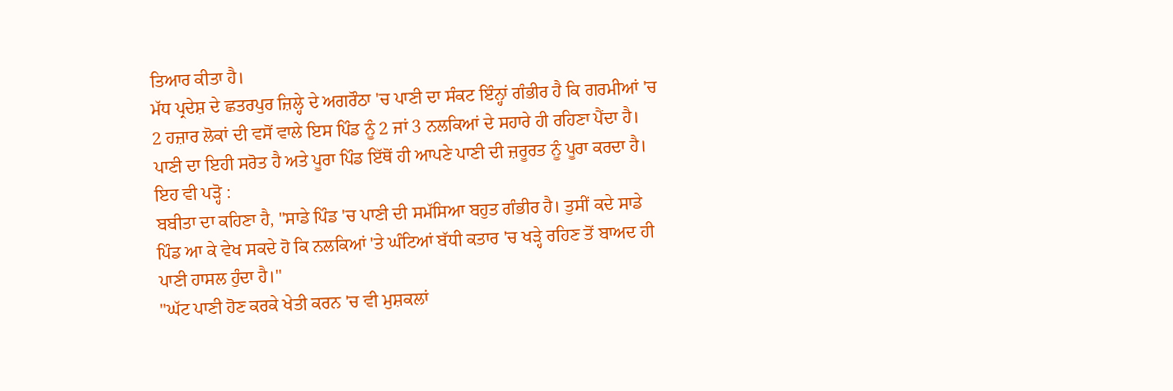ਤਿਆਰ ਕੀਤਾ ਹੈ।
ਮੱਧ ਪ੍ਰਦੇਸ਼ ਦੇ ਛਤਰਪੁਰ ਜ਼ਿਲ੍ਹੇ ਦੇ ਅਗਰੌਠਾ 'ਚ ਪਾਣੀ ਦਾ ਸੰਕਟ ਇੰਨ੍ਹਾਂ ਗੰਭੀਰ ਹੈ ਕਿ ਗਰਮੀਆਂ 'ਚ 2 ਹਜ਼ਾਰ ਲੋਕਾਂ ਦੀ ਵਸੋਂ ਵਾਲੇ ਇਸ ਪਿੰਡ ਨੂੰ 2 ਜਾਂ 3 ਨਲਕਿਆਂ ਦੇ ਸਹਾਰੇ ਹੀ ਰਹਿਣਾ ਪੈਂਦਾ ਹੈ। ਪਾਣੀ ਦਾ ਇਹੀ ਸਰੋਤ ਹੈ ਅਤੇ ਪੂਰਾ ਪਿੰਡ ਇੱਥੋਂ ਹੀ ਆਪਣੇ ਪਾਣੀ ਦੀ ਜ਼ਰੂਰਤ ਨੂੰ ਪੂਰਾ ਕਰਦਾ ਹੈ।
ਇਹ ਵੀ ਪੜ੍ਹੋ :
ਬਬੀਤਾ ਦਾ ਕਹਿਣਾ ਹੈ, "ਸਾਡੇ ਪਿੰਡ 'ਚ ਪਾਣੀ ਦੀ ਸਮੱਸਿਆ ਬਹੁਤ ਗੰਭੀਰ ਹੈ। ਤੁਸੀਂ ਕਦੇ ਸਾਡੇ ਪਿੰਡ ਆ ਕੇ ਵੇਖ ਸਕਦੇ ਹੋ ਕਿ ਨਲਕਿਆਂ 'ਤੇ ਘੰਟਿਆਂ ਬੱਧੀ ਕਤਾਰ 'ਚ ਖੜ੍ਹੇ ਰਹਿਣ ਤੋਂ ਬਾਅਦ ਹੀ ਪਾਣੀ ਹਾਸਲ ਹੁੰਦਾ ਹੈ।"
"ਘੱਟ ਪਾਣੀ ਹੋਣ ਕਰਕੇ ਖੇਤੀ ਕਰਨ 'ਚ ਵੀ ਮੁਸ਼ਕਲਾਂ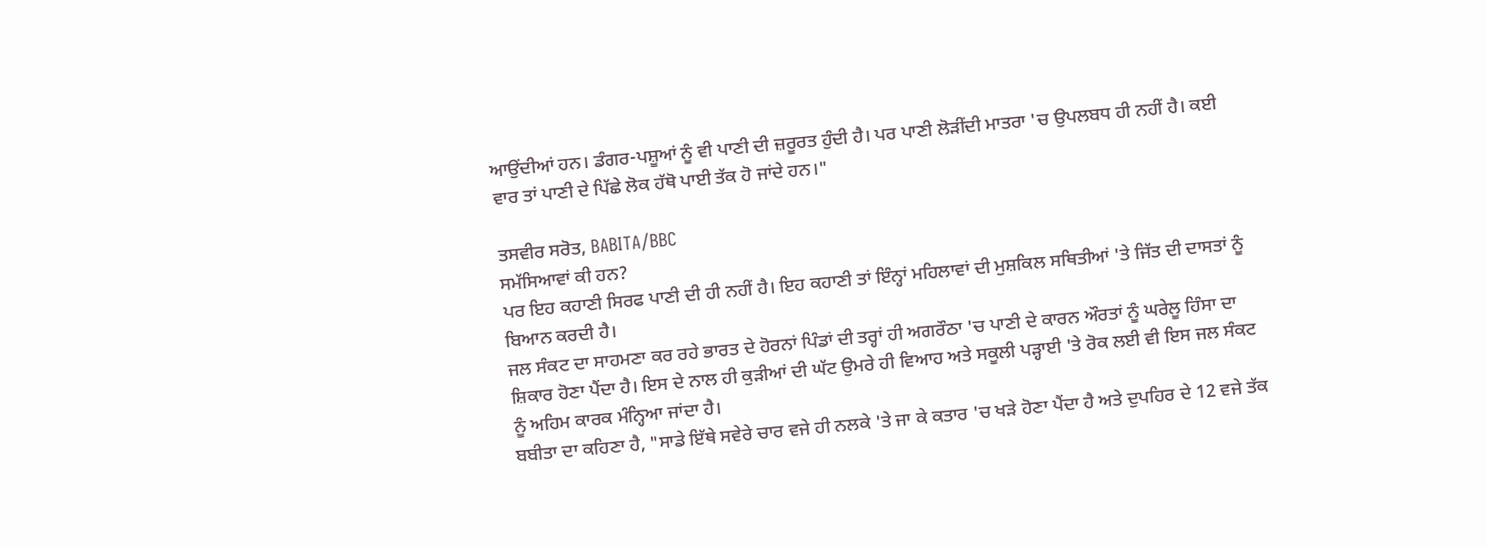ਆਉਂਦੀਆਂ ਹਨ। ਡੰਗਰ-ਪਸ਼ੂਆਂ ਨੂੰ ਵੀ ਪਾਣੀ ਦੀ ਜ਼ਰੂਰਤ ਹੁੰਦੀ ਹੈ। ਪਰ ਪਾਣੀ ਲੋੜੀਂਦੀ ਮਾਤਰਾ 'ਚ ਉਪਲਬਧ ਹੀ ਨਹੀਂ ਹੈ। ਕਈ ਵਾਰ ਤਾਂ ਪਾਣੀ ਦੇ ਪਿੱਛੇ ਲੋਕ ਹੱਥੋ ਪਾਈ ਤੱਕ ਹੋ ਜਾਂਦੇ ਹਨ।"

ਤਸਵੀਰ ਸਰੋਤ, BABITA/BBC
ਸਮੱਸਿਆਵਾਂ ਕੀ ਹਨ?
ਪਰ ਇਹ ਕਹਾਣੀ ਸਿਰਫ ਪਾਣੀ ਦੀ ਹੀ ਨਹੀਂ ਹੈ। ਇਹ ਕਹਾਣੀ ਤਾਂ ਇੰਨ੍ਹਾਂ ਮਹਿਲਾਵਾਂ ਦੀ ਮੁਸ਼ਕਿਲ ਸਥਿਤੀਆਂ 'ਤੇ ਜਿੱਤ ਦੀ ਦਾਸਤਾਂ ਨੂੰ ਬਿਆਨ ਕਰਦੀ ਹੈ।
ਜਲ ਸੰਕਟ ਦਾ ਸਾਹਮਣਾ ਕਰ ਰਹੇ ਭਾਰਤ ਦੇ ਹੋਰਨਾਂ ਪਿੰਡਾਂ ਦੀ ਤਰ੍ਹਾਂ ਹੀ ਅਗਰੌਠਾ 'ਚ ਪਾਣੀ ਦੇ ਕਾਰਨ ਔਰਤਾਂ ਨੂੰ ਘਰੇਲੂ ਹਿੰਸਾ ਦਾ ਸ਼ਿਕਾਰ ਹੋਣਾ ਪੈਂਦਾ ਹੈ। ਇਸ ਦੇ ਨਾਲ ਹੀ ਕੁੜੀਆਂ ਦੀ ਘੱਟ ਉਮਰੇ ਹੀ ਵਿਆਹ ਅਤੇ ਸਕੂਲੀ ਪੜ੍ਹਾਈ 'ਤੇ ਰੋਕ ਲਈ ਵੀ ਇਸ ਜਲ ਸੰਕਟ ਨੂੰ ਅਹਿਮ ਕਾਰਕ ਮੰਨ੍ਹਿਆ ਜਾਂਦਾ ਹੈ।
ਬਬੀਤਾ ਦਾ ਕਹਿਣਾ ਹੈ, "ਸਾਡੇ ਇੱਥੇ ਸਵੇਰੇ ਚਾਰ ਵਜੇ ਹੀ ਨਲਕੇ 'ਤੇ ਜਾ ਕੇ ਕਤਾਰ 'ਚ ਖੜੇ ਹੋਣਾ ਪੈਂਦਾ ਹੈ ਅਤੇ ਦੁਪਹਿਰ ਦੇ 12 ਵਜੇ ਤੱਕ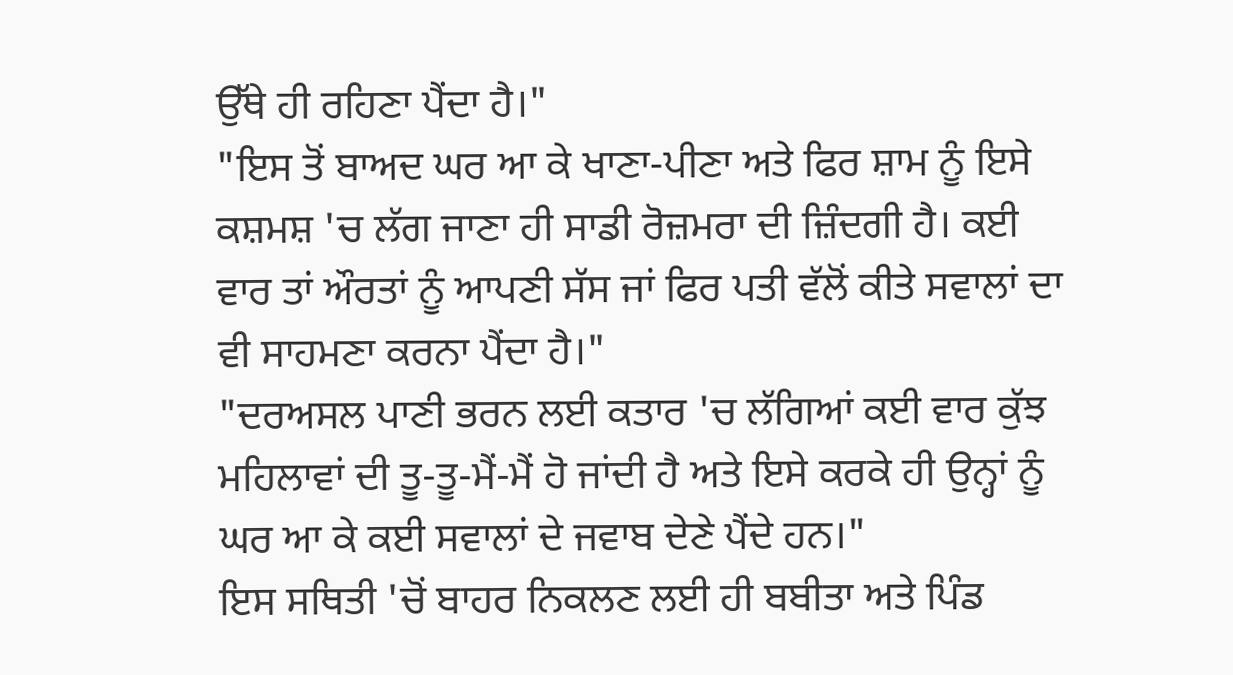ਉੱਥੇ ਹੀ ਰਹਿਣਾ ਪੈਂਦਾ ਹੈ।"
"ਇਸ ਤੋਂ ਬਾਅਦ ਘਰ ਆ ਕੇ ਖਾਣਾ-ਪੀਣਾ ਅਤੇ ਫਿਰ ਸ਼ਾਮ ਨੂੰ ਇਸੇ ਕਸ਼ਮਸ਼ 'ਚ ਲੱਗ ਜਾਣਾ ਹੀ ਸਾਡੀ ਰੋਜ਼ਮਰਾ ਦੀ ਜ਼ਿੰਦਗੀ ਹੈ। ਕਈ ਵਾਰ ਤਾਂ ਔਰਤਾਂ ਨੂੰ ਆਪਣੀ ਸੱਸ ਜਾਂ ਫਿਰ ਪਤੀ ਵੱਲੋਂ ਕੀਤੇ ਸਵਾਲਾਂ ਦਾ ਵੀ ਸਾਹਮਣਾ ਕਰਨਾ ਪੈਂਦਾ ਹੈ।"
"ਦਰਅਸਲ ਪਾਣੀ ਭਰਨ ਲਈ ਕਤਾਰ 'ਚ ਲੱਗਿਆਂ ਕਈ ਵਾਰ ਕੁੱਝ ਮਹਿਲਾਵਾਂ ਦੀ ਤੂ-ਤੂ-ਮੈਂ-ਮੈਂ ਹੋ ਜਾਂਦੀ ਹੈ ਅਤੇ ਇਸੇ ਕਰਕੇ ਹੀ ਉਨ੍ਹਾਂ ਨੂੰ ਘਰ ਆ ਕੇ ਕਈ ਸਵਾਲਾਂ ਦੇ ਜਵਾਬ ਦੇਣੇ ਪੈਂਦੇ ਹਨ।"
ਇਸ ਸਥਿਤੀ 'ਚੋਂ ਬਾਹਰ ਨਿਕਲਣ ਲਈ ਹੀ ਬਬੀਤਾ ਅਤੇ ਪਿੰਡ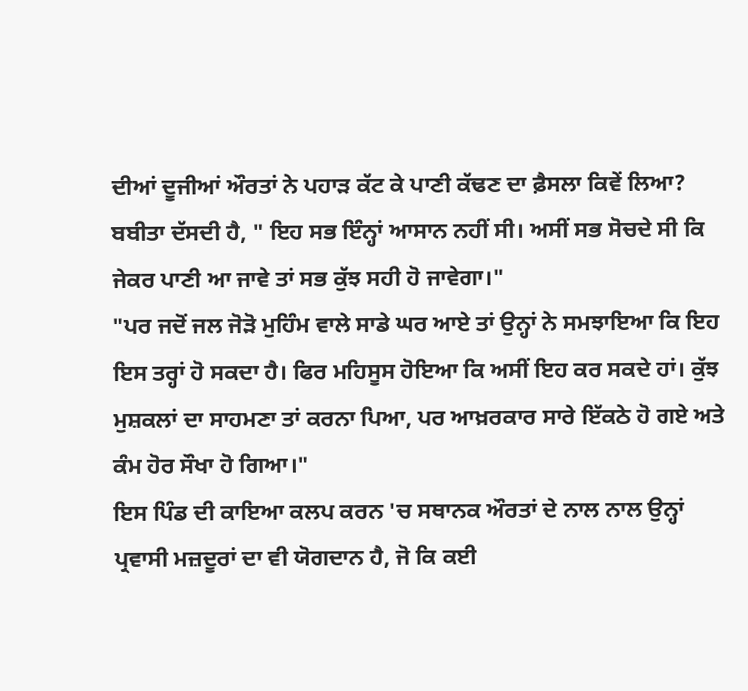ਦੀਆਂ ਦੂਜੀਆਂ ਔਰਤਾਂ ਨੇ ਪਹਾੜ ਕੱਟ ਕੇ ਪਾਣੀ ਕੱਢਣ ਦਾ ਫ਼ੈਸਲਾ ਕਿਵੇਂ ਲਿਆ?
ਬਬੀਤਾ ਦੱਸਦੀ ਹੈ, " ਇਹ ਸਭ ਇੰਨ੍ਹਾਂ ਆਸਾਨ ਨਹੀਂ ਸੀ। ਅਸੀਂ ਸਭ ਸੋਚਦੇ ਸੀ ਕਿ ਜੇਕਰ ਪਾਣੀ ਆ ਜਾਵੇ ਤਾਂ ਸਭ ਕੁੱਝ ਸਹੀ ਹੋ ਜਾਵੇਗਾ।"
"ਪਰ ਜਦੋਂ ਜਲ ਜੋੜੋ ਮੁਹਿੰਮ ਵਾਲੇ ਸਾਡੇ ਘਰ ਆਏ ਤਾਂ ਉਨ੍ਹਾਂ ਨੇ ਸਮਝਾਇਆ ਕਿ ਇਹ ਇਸ ਤਰ੍ਹਾਂ ਹੋ ਸਕਦਾ ਹੈ। ਫਿਰ ਮਹਿਸੂਸ ਹੋਇਆ ਕਿ ਅਸੀਂ ਇਹ ਕਰ ਸਕਦੇ ਹਾਂ। ਕੁੱਝ ਮੁਸ਼ਕਲਾਂ ਦਾ ਸਾਹਮਣਾ ਤਾਂ ਕਰਨਾ ਪਿਆ, ਪਰ ਆਖ਼ਰਕਾਰ ਸਾਰੇ ਇੱਕਠੇ ਹੋ ਗਏ ਅਤੇ ਕੰਮ ਹੋਰ ਸੌਖਾ ਹੋ ਗਿਆ।"
ਇਸ ਪਿੰਡ ਦੀ ਕਾਇਆ ਕਲਪ ਕਰਨ 'ਚ ਸਥਾਨਕ ਔਰਤਾਂ ਦੇ ਨਾਲ ਨਾਲ ਉਨ੍ਹਾਂ ਪ੍ਰਵਾਸੀ ਮਜ਼ਦੂਰਾਂ ਦਾ ਵੀ ਯੋਗਦਾਨ ਹੈ, ਜੋ ਕਿ ਕਈ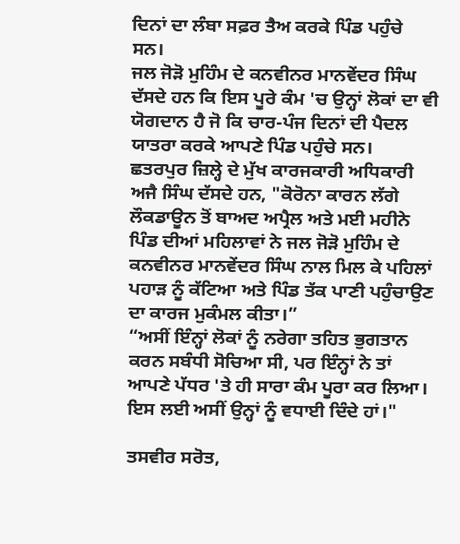ਦਿਨਾਂ ਦਾ ਲੰਬਾ ਸਫ਼ਰ ਤੈਅ ਕਰਕੇ ਪਿੰਡ ਪਹੁੰਚੇ ਸਨ।
ਜਲ ਜੋੜੋ ਮੁਹਿੰਮ ਦੇ ਕਨਵੀਨਰ ਮਾਨਵੇਂਦਰ ਸਿੰਘ ਦੱਸਦੇ ਹਨ ਕਿ ਇਸ ਪੂਰੇ ਕੰਮ 'ਚ ਉਨ੍ਹਾਂ ਲੋਕਾਂ ਦਾ ਵੀ ਯੋਗਦਾਨ ਹੈ ਜੋ ਕਿ ਚਾਰ-ਪੰਜ ਦਿਨਾਂ ਦੀ ਪੈਦਲ ਯਾਤਰਾ ਕਰਕੇ ਆਪਣੇ ਪਿੰਡ ਪਹੁੰਚੇ ਸਨ।
ਛਤਰਪੁਰ ਜ਼ਿਲ੍ਹੇ ਦੇ ਮੁੱਖ ਕਾਰਜਕਾਰੀ ਅਧਿਕਾਰੀ ਅਜੈ ਸਿੰਘ ਦੱਸਦੇ ਹਨ, "ਕੋਰੋਨਾ ਕਾਰਨ ਲੱਗੇ ਲੌਕਡਾਊਨ ਤੋਂ ਬਾਅਦ ਅਪ੍ਰੈਲ ਅਤੇ ਮਈ ਮਹੀਨੇ ਪਿੰਡ ਦੀਆਂ ਮਹਿਲਾਵਾਂ ਨੇ ਜਲ ਜੋੜੋ ਮੁਹਿੰਮ ਦੇ ਕਨਵੀਨਰ ਮਾਨਵੇਂਦਰ ਸਿੰਘ ਨਾਲ ਮਿਲ ਕੇ ਪਹਿਲਾਂ ਪਹਾੜ ਨੂੰ ਕੱਟਿਆ ਅਤੇ ਪਿੰਡ ਤੱਕ ਪਾਣੀ ਪਹੁੰਚਾਉਣ ਦਾ ਕਾਰਜ ਮੁਕੰਮਲ ਕੀਤਾ।”
“ਅਸੀਂ ਇੰਨ੍ਹਾਂ ਲੋਕਾਂ ਨੂੰ ਨਰੇਗਾ ਤਹਿਤ ਭੁਗਤਾਨ ਕਰਨ ਸਬੰਧੀ ਸੋਚਿਆ ਸੀ, ਪਰ ਇੰਨ੍ਹਾਂ ਨੇ ਤਾਂ ਆਪਣੇ ਪੱਧਰ 'ਤੇ ਹੀ ਸਾਰਾ ਕੰਮ ਪੂਰਾ ਕਰ ਲਿਆ। ਇਸ ਲਈ ਅਸੀਂ ਉਨ੍ਹਾਂ ਨੂੰ ਵਧਾਈ ਦਿੰਦੇ ਹਾਂ।"

ਤਸਵੀਰ ਸਰੋਤ,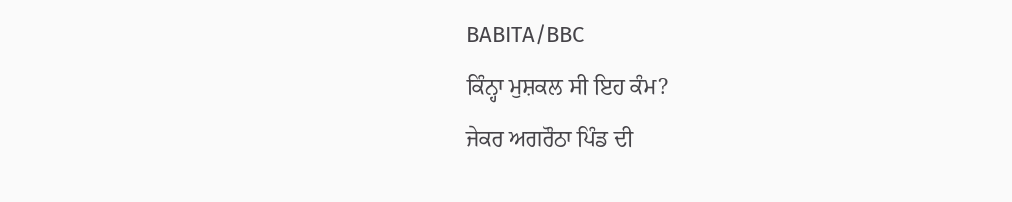BABITA/BBC
ਕਿੰਨ੍ਹਾ ਮੁਸ਼ਕਲ ਸੀ ਇਹ ਕੰਮ?
ਜੇਕਰ ਅਗਰੌਠਾ ਪਿੰਡ ਦੀ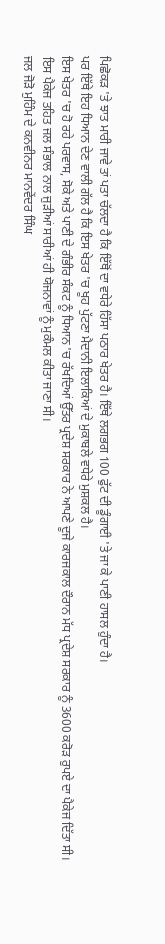ਪਿਛੋਕੜ 'ਤੇ ਝਾਤ ਮਾਰੀ ਜਾਵੇ ਤਾਂ ਪਤਾ ਚੱਲਦਾ ਹੈ ਕਿ ਇੱਥੋਂ ਦਾ ਵਧੇਰੇ ਹਿੱਸਾ ਪਠਾਰ ਖੇਤਰ ਹੈ। ਇੱਥੇ ਲਗਭਗ 100 ਫੁੱਟ ਦੀ ਡੂੰਗਾਈ 'ਤੇ ਜਾ ਕੇ ਪਾਣੀ ਹਾਸਲ ਹੁੰਦਾ ਹੈ।
ਪਰ ਇੱਥੇ ਇਹ ਧਿਆਨ ਦੇਣ ਵਾਲੀ ਗੱਲ ਹੈ ਕਿ ਇਸ ਖੇਤਰ 'ਚ ਖੂਹ ਪੁੱਟਣਾ ਮੈਦਾਨੀ ਇਲਾਕਿਆਂ ਦੇ ਮੁਕਾਬਲੇ ਵਧੇਰੇ ਮੁਸ਼ਕਲ ਹੈ।
ਇਸ ਖੇਤਰ 'ਚ ਹੋ ਰਹੇ ਪਰਵਾਸ, ਸੋਕੇ ਅਤੇ ਪਾਣੀ ਦੇ ਗੰਭੀਰ ਸੰਕਟ ਨੂੰ ਧਿਆਨ 'ਚ ਰੱਖਦਿਆਂ ਉੱਤਰ ਪ੍ਰਦੇਸ਼ ਸਰਕਾਰ ਨੇ ਆਪਣੇ ਦੂਜੇ ਕਾਰਜਕਾਲ ਦੌਰਾਨ ਮੱਧ ਪ੍ਰਦੇਸ਼ ਸਰਕਾਰ ਨੂੰ 3600 ਕਰੋੜ ਰੁਪਏ ਦਾ ਪੈਕੇਜ ਦਿੱਤਾ ਸੀ।
ਇਸ ਪੈਕੇਜ ਤਹਿਤ ਜਲ ਸੰਭਾਲ ਨਾਲ ਜੁੜੀਆਂ ਸਾਰੀਆਂ ਹੀ ਯੋਜਨਾਵਾਂ ਨੂੰ ਮੁਕੰਮਲ ਕੀਤਾ ਜਾਣਾ ਸੀ।
ਜਲ ਜੋੜੋ ਮੁਹਿੰਮ ਦੇ ਕਨਵੀਨਰ ਮਾਨਵੇਂਦਰ ਸਿੰਘ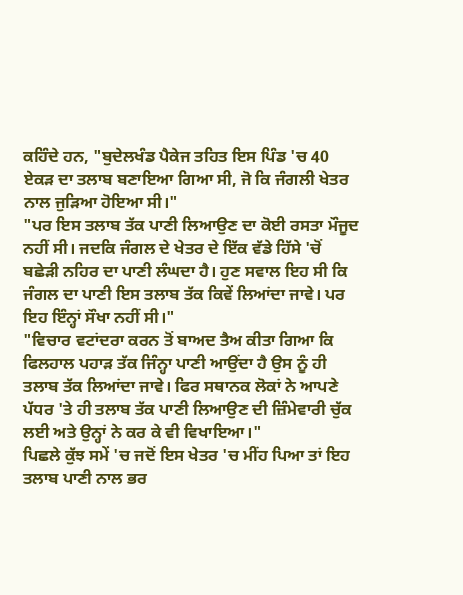ਕਹਿੰਦੇ ਹਨ, "ਬੁਦੇਲਖੰਡ ਪੈਕੇਜ ਤਹਿਤ ਇਸ ਪਿੰਡ 'ਚ 40 ਏਕੜ ਦਾ ਤਲਾਬ ਬਣਾਇਆ ਗਿਆ ਸੀ, ਜੋ ਕਿ ਜੰਗਲੀ ਖੇਤਰ ਨਾਲ ਜੁੜਿਆ ਹੋਇਆ ਸੀ।"
"ਪਰ ਇਸ ਤਲਾਬ ਤੱਕ ਪਾਣੀ ਲਿਆਉਣ ਦਾ ਕੋਈ ਰਸਤਾ ਮੌਜੂਦ ਨਹੀਂ ਸੀ। ਜਦਕਿ ਜੰਗਲ ਦੇ ਖੇਤਰ ਦੇ ਇੱਕ ਵੱਡੇ ਹਿੱਸੇ 'ਚੋਂ ਬਛੇੜੀ ਨਹਿਰ ਦਾ ਪਾਣੀ ਲੰਘਦਾ ਹੈ। ਹੁਣ ਸਵਾਲ ਇਹ ਸੀ ਕਿ ਜੰਗਲ ਦਾ ਪਾਣੀ ਇਸ ਤਲਾਬ ਤੱਕ ਕਿਵੇਂ ਲਿਆਂਦਾ ਜਾਵੇ। ਪਰ ਇਹ ਇੰਨ੍ਹਾਂ ਸੌਖਾ ਨਹੀਂ ਸੀ।"
"ਵਿਚਾਰ ਵਟਾਂਦਰਾ ਕਰਨ ਤੋਂ ਬਾਅਦ ਤੈਅ ਕੀਤਾ ਗਿਆ ਕਿ ਫਿਲਹਾਲ ਪਹਾੜ ਤੱਕ ਜਿੰਨ੍ਹਾ ਪਾਣੀ ਆਉਂਦਾ ਹੈ ਉਸ ਨੂੰ ਹੀ ਤਲਾਬ ਤੱਕ ਲਿਆਂਦਾ ਜਾਵੇ। ਫਿਰ ਸਥਾਨਕ ਲੋਕਾਂ ਨੇ ਆਪਣੇ ਪੱਧਰ 'ਤੇ ਹੀ ਤਲਾਬ ਤੱਕ ਪਾਣੀ ਲਿਆਉਣ ਦੀ ਜ਼ਿੰਮੇਵਾਰੀ ਚੁੱਕ ਲਈ ਅਤੇ ਉਨ੍ਹਾਂ ਨੇ ਕਰ ਕੇ ਵੀ ਵਿਖਾਇਆ।"
ਪਿਛਲੇ ਕੁੱਝ ਸਮੇਂ 'ਚ ਜਦੋਂ ਇਸ ਖੇਤਰ 'ਚ ਮੀਂਹ ਪਿਆ ਤਾਂ ਇਹ ਤਲਾਬ ਪਾਣੀ ਨਾਲ ਭਰ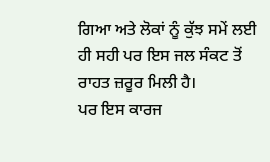ਗਿਆ ਅਤੇ ਲੋਕਾਂ ਨੂੰ ਕੁੱਝ ਸਮੇਂ ਲਈ ਹੀ ਸਹੀ ਪਰ ਇਸ ਜਲ ਸੰਕਟ ਤੋਂ ਰਾਹਤ ਜ਼ਰੂਰ ਮਿਲੀ ਹੈ।
ਪਰ ਇਸ ਕਾਰਜ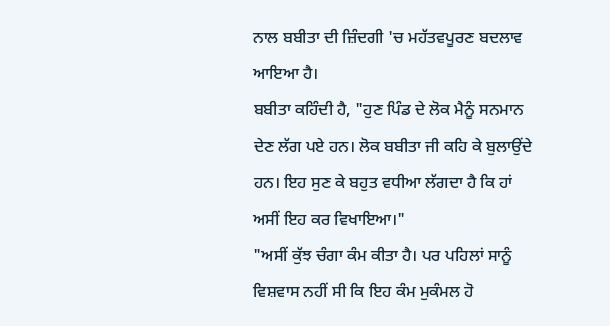ਨਾਲ ਬਬੀਤਾ ਦੀ ਜ਼ਿੰਦਗੀ 'ਚ ਮਹੱਤਵਪੂਰਣ ਬਦਲਾਵ ਆਇਆ ਹੈ।
ਬਬੀਤਾ ਕਹਿੰਦੀ ਹੈ, "ਹੁਣ ਪਿੰਡ ਦੇ ਲੋਕ ਮੈਨੂੰ ਸਨਮਾਨ ਦੇਣ ਲੱਗ ਪਏ ਹਨ। ਲੋਕ ਬਬੀਤਾ ਜੀ ਕਹਿ ਕੇ ਬੁਲਾਉਂਦੇ ਹਨ। ਇਹ ਸੁਣ ਕੇ ਬਹੁਤ ਵਧੀਆ ਲੱਗਦਾ ਹੈ ਕਿ ਹਾਂ ਅਸੀਂ ਇਹ ਕਰ ਵਿਖਾਇਆ।"
"ਅਸੀਂ ਕੁੱਝ ਚੰਗਾ ਕੰਮ ਕੀਤਾ ਹੈ। ਪਰ ਪਹਿਲਾਂ ਸਾਨੂੰ ਵਿਸ਼ਵਾਸ ਨਹੀਂ ਸੀ ਕਿ ਇਹ ਕੰਮ ਮੁਕੰਮਲ ਹੋ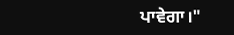ਪਾਵੇਗਾ।"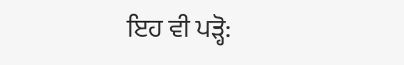ਇਹ ਵੀ ਪੜ੍ਹੋ: